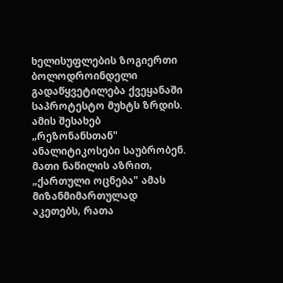ხელისუფლების ზოგიერთი ბოლოდროინდელი გადაწყვეტილება ქვეყანაში საპროტესტო მუხტს ზრდის. ამის შესახებ „რეზონანსთან" ანალიტიკოსები საუბრობენ. მათი ნაწილის აზრით, „ქართული ოცნება" ამას მიზანმიმართულად აკეთებს, რათა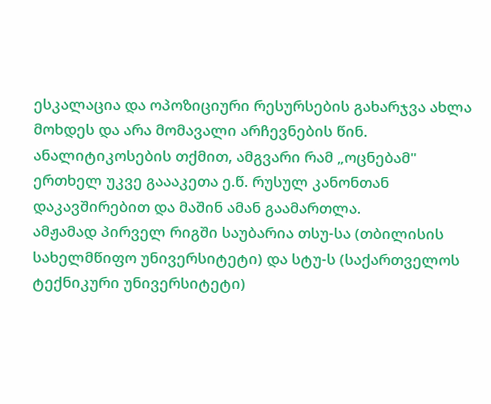ესკალაცია და ოპოზიციური რესურსების გახარჯვა ახლა მოხდეს და არა მომავალი არჩევნების წინ. ანალიტიკოსების თქმით, ამგვარი რამ „ოცნებამ" ერთხელ უკვე გაააკეთა ე.წ. რუსულ კანონთან დაკავშირებით და მაშინ ამან გაამართლა.
ამჟამად პირველ რიგში საუბარია თსუ-სა (თბილისის სახელმწიფო უნივერსიტეტი) და სტუ-ს (საქართველოს ტექნიკური უნივერსიტეტი)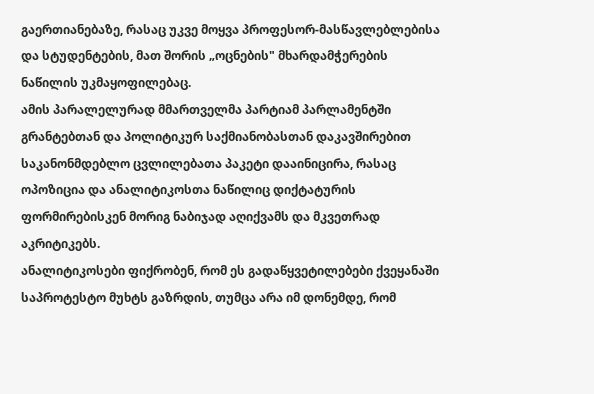გაერთიანებაზე, რასაც უკვე მოყვა პროფესორ-მასწავლებლებისა და სტუდენტების, მათ შორის „ოცნების" მხარდამჭერების ნაწილის უკმაყოფილებაც.
ამის პარალელურად მმართველმა პარტიამ პარლამენტში გრანტებთან და პოლიტიკურ საქმიანობასთან დაკავშირებით საკანონმდებლო ცვლილებათა პაკეტი დააინიცირა, რასაც ოპოზიცია და ანალიტიკოსთა ნაწილიც დიქტატურის ფორმირებისკენ მორიგ ნაბიჯად აღიქვამს და მკვეთრად აკრიტიკებს.
ანალიტიკოსები ფიქრობენ, რომ ეს გადაწყვეტილებები ქვეყანაში საპროტესტო მუხტს გაზრდის, თუმცა არა იმ დონემდე, რომ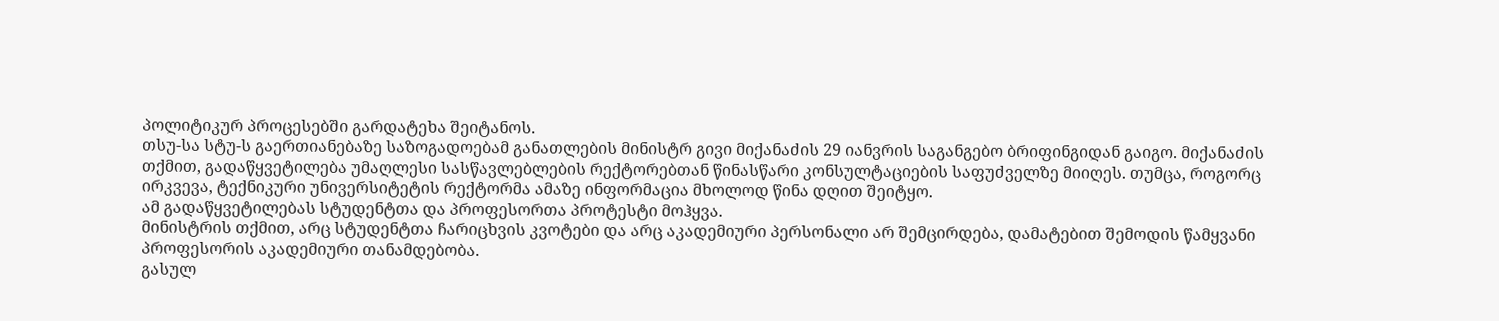პოლიტიკურ პროცესებში გარდატეხა შეიტანოს.
თსუ-სა სტუ-ს გაერთიანებაზე საზოგადოებამ განათლების მინისტრ გივი მიქანაძის 29 იანვრის საგანგებო ბრიფინგიდან გაიგო. მიქანაძის თქმით, გადაწყვეტილება უმაღლესი სასწავლებლების რექტორებთან წინასწარი კონსულტაციების საფუძველზე მიიღეს. თუმცა, როგორც ირკვევა, ტექნიკური უნივერსიტეტის რექტორმა ამაზე ინფორმაცია მხოლოდ წინა დღით შეიტყო.
ამ გადაწყვეტილებას სტუდენტთა და პროფესორთა პროტესტი მოჰყვა.
მინისტრის თქმით, არც სტუდენტთა ჩარიცხვის კვოტები და არც აკადემიური პერსონალი არ შემცირდება, დამატებით შემოდის წამყვანი პროფესორის აკადემიური თანამდებობა.
გასულ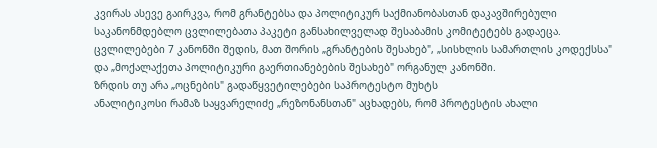კვირას ასევე გაირკვა, რომ გრანტებსა და პოლიტიკურ საქმიანობასთან დაკავშირებული საკანონმდებლო ცვლილებათა პაკეტი განსახილველად შესაბამის კომიტეტებს გადაეცა. ცვლილებები 7 კანონში შედის, მათ შორის „გრანტების შესახებ", „სისხლის სამართლის კოდექსსა" და „მოქალაქეთა პოლიტიკური გაერთიანებების შესახებ" ორგანულ კანონში.
ზრდის თუ არა „ოცნების" გადაწყვეტილებები საპროტესტო მუხტს
ანალიტიკოსი რამაზ საყვარელიძე „რეზონანსთან" აცხადებს, რომ პროტესტის ახალი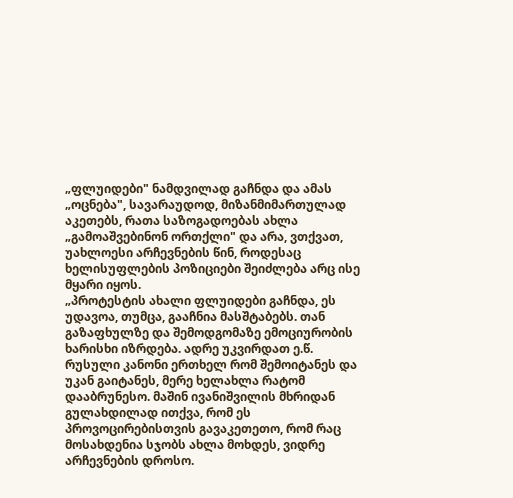„ფლუიდები" ნამდვილად გაჩნდა და ამას „ოცნება", სავარაუდოდ, მიზანმიმართულად აკეთებს, რათა საზოგადოებას ახლა „გამოაშვებინონ ორთქლი" და არა, ვთქვათ, უახლოესი არჩევნების წინ, როდესაც ხელისუფლების პოზიციები შეიძლება არც ისე მყარი იყოს.
„პროტესტის ახალი ფლუიდები გაჩნდა, ეს უდავოა, თუმცა, გააჩნია მასშტაბებს. თან გაზაფხულზე და შემოდგომაზე ემოციურობის ხარისხი იზრდება. ადრე უკვირდათ ე.წ. რუსული კანონი ერთხელ რომ შემოიტანეს და უკან გაიტანეს, მერე ხელახლა რატომ დააბრუნესო. მაშინ ივანიშვილის მხრიდან გულახდილად ითქვა, რომ ეს პროვოცირებისთვის გავაკეთეთო, რომ რაც მოსახდენია სჯობს ახლა მოხდეს, ვიდრე არჩევნების დროსო.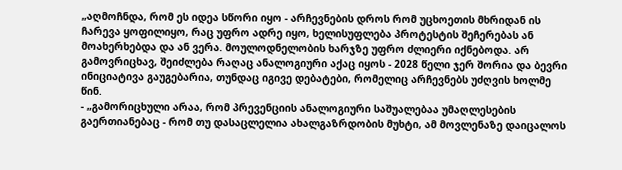„აღმოჩნდა, რომ ეს იდეა სწორი იყო - არჩევნების დროს რომ უცხოეთის მხრიდან ის ჩარევა ყოფილიყო, რაც უფრო ადრე იყო, ხელისუფლება პროტესტის შეჩერებას ან მოახერხებდა და ან ვერა. მოულოდნელობის ხარჯზე უფრო ძლიერი იქნებოდა. არ გამოვრიცხავ, შეიძლება რაღაც ანალოგიური აქაც იყოს - 2028 წელი ჯერ შორია და ბევრი ინიციატივა გაუგებარია, თუნდაც იგივე დებატები, რომელიც არჩევნებს უძღვის ხოლმე წინ.
- „გამორიცხული არაა, რომ პრევენციის ანალოგიური საშუალებაა უმაღლესების გაერთიანებაც - რომ თუ დასაცლელია ახალგაზრდობის მუხტი, ამ მოვლენაზე დაიცალოს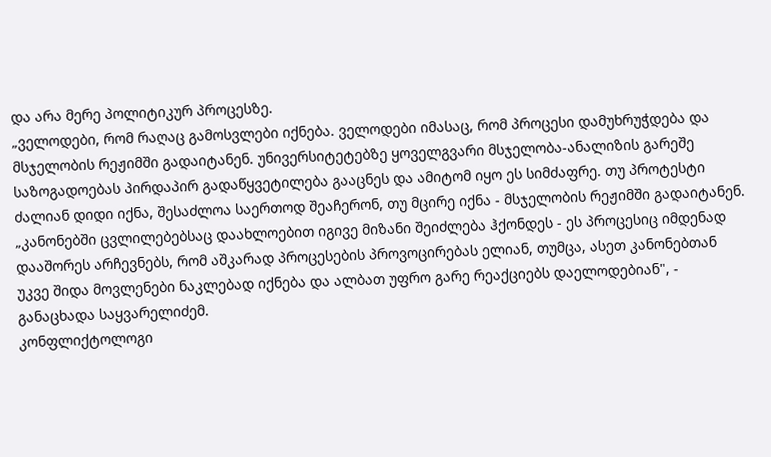და არა მერე პოლიტიკურ პროცესზე.
„ველოდები, რომ რაღაც გამოსვლები იქნება. ველოდები იმასაც, რომ პროცესი დამუხრუჭდება და მსჯელობის რეჟიმში გადაიტანენ. უნივერსიტეტებზე ყოველგვარი მსჯელობა-ანალიზის გარეშე საზოგადოებას პირდაპირ გადაწყვეტილება გააცნეს და ამიტომ იყო ეს სიმძაფრე. თუ პროტესტი ძალიან დიდი იქნა, შესაძლოა საერთოდ შეაჩერონ, თუ მცირე იქნა - მსჯელობის რეჟიმში გადაიტანენ.
„კანონებში ცვლილებებსაც დაახლოებით იგივე მიზანი შეიძლება ჰქონდეს - ეს პროცესიც იმდენად დააშორეს არჩევნებს, რომ აშკარად პროცესების პროვოცირებას ელიან, თუმცა, ასეთ კანონებთან უკვე შიდა მოვლენები ნაკლებად იქნება და ალბათ უფრო გარე რეაქციებს დაელოდებიან", - განაცხადა საყვარელიძემ.
კონფლიქტოლოგი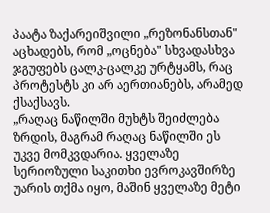პაატა ზაქარეიშვილი „რეზონანსთან" აცხადებს, რომ „ოცნება" სხვადასხვა ჯგუფებს ცალკ-ცალკე ურტყამს, რაც პროტესტს კი არ აერთიანებს, არამედ ქსაქსავს.
„რაღაც ნაწილში მუხტს შეიძლება ზრდის, მაგრამ რაღაც ნაწილში ეს უკვე მომკვდარია. ყველაზე სერიოზული საკითხი ევროკავშირზე უარის თქმა იყო, მაშინ ყველაზე მეტი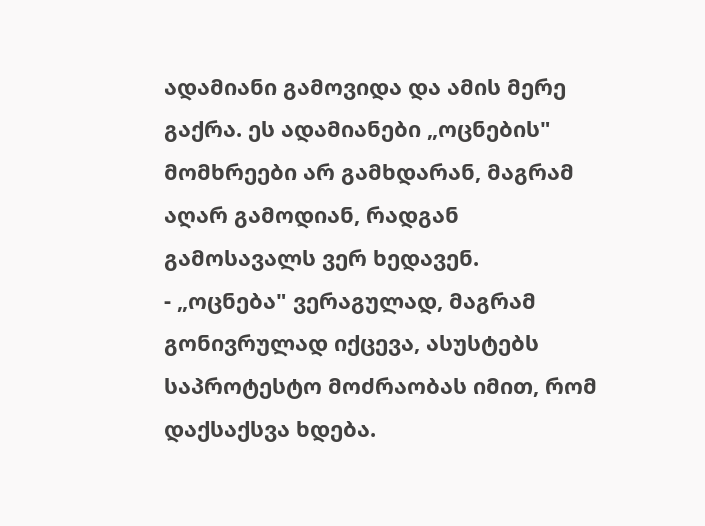ადამიანი გამოვიდა და ამის მერე გაქრა. ეს ადამიანები „ოცნების" მომხრეები არ გამხდარან, მაგრამ აღარ გამოდიან, რადგან გამოსავალს ვერ ხედავენ.
- „ოცნება" ვერაგულად, მაგრამ გონივრულად იქცევა, ასუსტებს საპროტესტო მოძრაობას იმით, რომ დაქსაქსვა ხდება.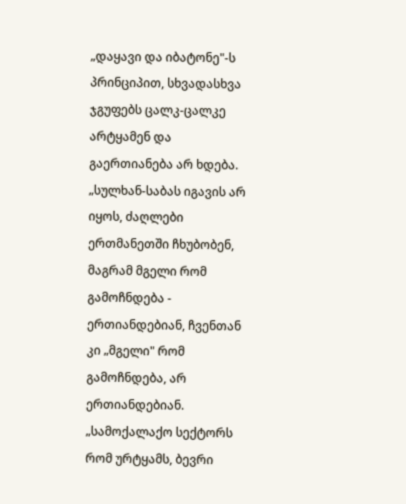„დაყავი და იბატონე"-ს პრინციპით, სხვადასხვა ჯგუფებს ცალკ-ცალკე არტყამენ და გაერთიანება არ ხდება.
„სულხან-საბას იგავის არ იყოს, ძაღლები ერთმანეთში ჩხუბობენ, მაგრამ მგელი რომ გამოჩნდება - ერთიანდებიან, ჩვენთან კი „მგელი" რომ გამოჩნდება, არ ერთიანდებიან.
„სამოქალაქო სექტორს რომ ურტყამს, ბევრი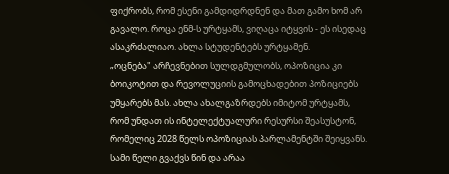ფიქრობს, რომ ესენი გამდიდრდნენ და მათ გამო ხომ არ გავალო. როცა ენმ-ს ურტყამს, ვიღაცა იტყვის - ეს ისედაც ასაკრძალიაო. ახლა სტუდენტებს ურტყამენ.
„ოცნება" არჩევნებით სულდგმულობს, ოპოზიცია კი ბოიკოტით და რევოლუციის გამოცხადებით პოზიციებს უმყარებს მას. ახლა ახალგაზრდებს იმიტომ ურტყამს, რომ უნდათ ის ინტელექტუალური რესურსი შეასუსტონ, რომელიც 2028 წელს ოპოზიციას პარლამენტში შეიყვანს. სამი წელი გვაქვს წინ და არაა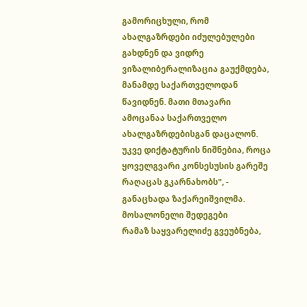გამორიცხული, რომ ახალგაზრდები იძულებულები გახდნენ და ვიდრე ვიზალიბერალიზაცია გაუქმდება, მანამდე საქართველოდან წავიდნენ. მათი მთავარი ამოცანაა საქართველო ახალგაზრდებისგან დაცალონ. უკვე დიქტატურის ნიშნებია, როცა ყოველგვარი კონსესუსის გარეშე რაღაცას გკარნახობს", - განაცხადა ზაქარეიშვილმა.
მოსალონელი შედეგები
რამაზ საყვარელიძე გვეუბნება,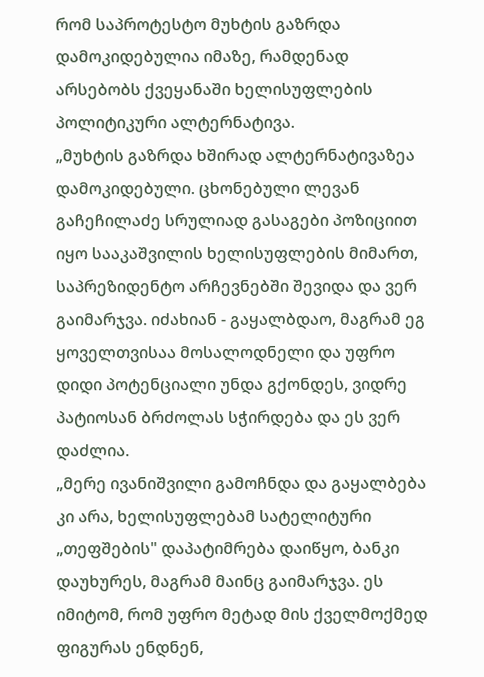რომ საპროტესტო მუხტის გაზრდა დამოკიდებულია იმაზე, რამდენად არსებობს ქვეყანაში ხელისუფლების პოლიტიკური ალტერნატივა.
„მუხტის გაზრდა ხშირად ალტერნატივაზეა დამოკიდებული. ცხონებული ლევან გაჩეჩილაძე სრულიად გასაგები პოზიციით იყო სააკაშვილის ხელისუფლების მიმართ, საპრეზიდენტო არჩევნებში შევიდა და ვერ გაიმარჯვა. იძახიან - გაყალბდაო, მაგრამ ეგ ყოველთვისაა მოსალოდნელი და უფრო დიდი პოტენციალი უნდა გქონდეს, ვიდრე პატიოსან ბრძოლას სჭირდება და ეს ვერ დაძლია.
„მერე ივანიშვილი გამოჩნდა და გაყალბება კი არა, ხელისუფლებამ სატელიტური „თეფშების" დაპატიმრება დაიწყო, ბანკი დაუხურეს, მაგრამ მაინც გაიმარჯვა. ეს იმიტომ, რომ უფრო მეტად მის ქველმოქმედ ფიგურას ენდნენ,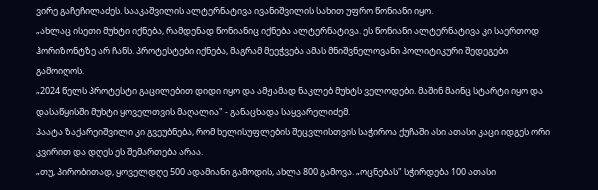ვირე გაჩეჩილაძეს. სააკაშვილის ალტერნატივა ივანიშვილის სახით უფრო წონიანი იყო.
„ახლაც ისეთი მუხტი იქნება, რამდენად წონიანიც იქნება ალტერნატივა. ეს წონიანი ალტერნატივა კი საერთოდ ჰორიზონტზე არ ჩანს. პროტესტები იქნება, მაგრამ მეეჭვება ამას მნიშვნელოვანი პოლიტიკური შედეგები გამოიღოს.
„2024 წელს პროტესტი გაცილებით დიდი იყო და ამჟამად ნაკლებ მუხტს ველოდები. მაშინ მაინც სტარტი იყო და დასაწყისში მუხტი ყოველთვის მაღალია" - განაცხადა საყვარელიძემ.
პაატა ზაქარეიშვილი კი გვეუბნება, რომ ხელისუფლების შეცვლისთვის საჭიროა ქუჩაში ასი ათასი კაცი იდგეს ორი კვირით და დღეს ეს შემართება არაა.
„თუ, პირობითად, ყოველდღე 500 ადამიანი გამოდის, ახლა 800 გამოვა. „ოცნებას" სჭირდება 100 ათასი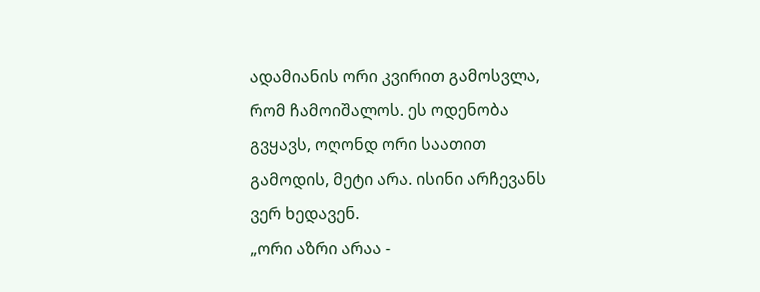ადამიანის ორი კვირით გამოსვლა, რომ ჩამოიშალოს. ეს ოდენობა გვყავს, ოღონდ ორი საათით გამოდის, მეტი არა. ისინი არჩევანს ვერ ხედავენ.
„ორი აზრი არაა -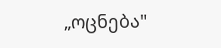„ოცნება"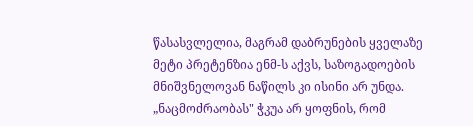წასასვლელია, მაგრამ დაბრუნების ყველაზე მეტი პრეტენზია ენმ-ს აქვს, საზოგადოების მნიშვნელოვან ნაწილს კი ისინი არ უნდა. „ნაცმოძრაობას" ჭკუა არ ყოფნის, რომ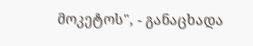მოკეტოს", - განაცხადა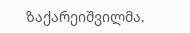ზაქარეიშვილმა.